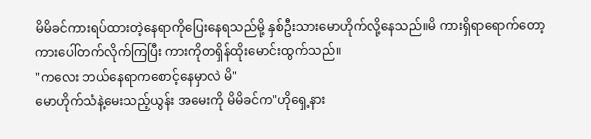မိမိခင်ကားရပ်ထားတဲ့နေရာကိုပြေးနေရသည်မို့ နှစ်ဦးသားမောဟိုက်လို့နေသည်။မိ ကားရှိရာရောက်တော့ ကားပေါ်တက်လိုက်ကြပြီး ကားကိုတရှိန်ထိုးမောင်းထွက်သည်။
"ကလေး ဘယ်နေရာကစောင့်နေမှာလဲ မိ"
မောဟိုက်သံနဲ့မေးသည့်ယွန်း အမေးကို မိမိခင်က"ဟိုရှေ့နား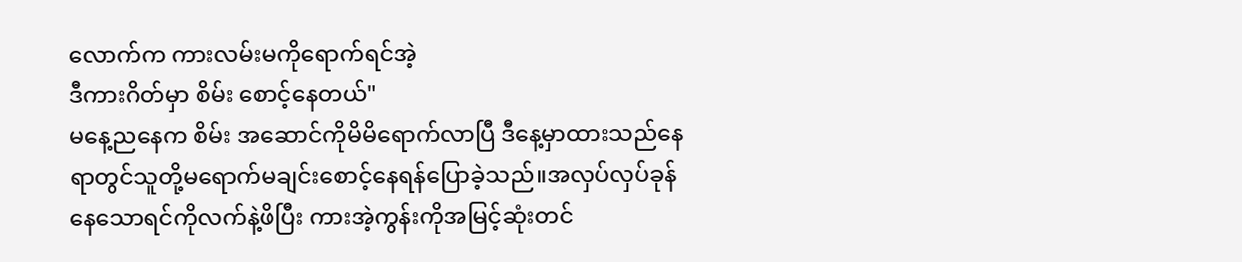လောက်က ကားလမ်းမကိုရောက်ရင်အဲ့
ဒီကားဂိတ်မှာ စိမ်း စောင့်နေတယ်"
မနေ့ညနေက စိမ်း အဆောင်ကိုမိမိရောက်လာပြီ ဒီနေ့မှာထားသည်နေရာတွင်သူတို့မရောက်မချင်းစောင့်နေရန်ပြောခဲ့သည်။အလှပ်လှပ်ခုန်နေသောရင်ကိုလက်နဲ့ဖိပြီး ကားအဲ့ကွန်းကိုအမြင့်ဆုံးတင်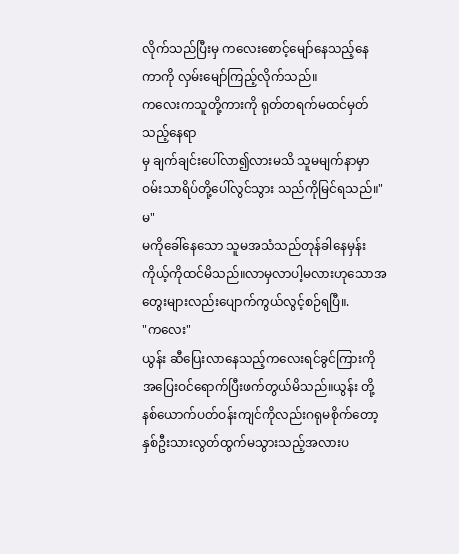လိုက်သည်ပြီးမှ ကလေးစောင့်မျော်နေသည့်နေကာကို လှမ်းမျော်ကြည့်လိုက်သည်။
ကလေးကသူတို့ကားကို ရုတ်တရက်မထင်မှတ်သည့်နေရာ
မှ ချက်ချင်းပေါ်လာ၍လားမသိ သူမမျက်နာမှာဝမ်းသာရိပ်တို့ပေါ်လွင်သွား သည်ကိုမြင်ရသည်။"မ"
မကိုခေါ်နေသော သူမအသံသည်တုန်ခါနေမှန်း ကိုယ့်ကိုထင်မိသည်။လာမှလာပါ့မလားဟုသောအတွေးများလည်းပျောက်ကွယ်လွင့်စဉ်ရပြီ။.
"ကလေး"
ယွန်း ဆီပြေးလာနေသည့်ကလေးရင်ခွင်ကြားကို အပြေးဝင်ရောက်ပြီးဖက်တွယ်မိသည်။ယွန်း တို့နစ်ယောက်ပတ်ဝန်းကျင်ကိုလည်းဂရုမစိုက်တော့ နှစ်ဦးသားလွတ်ထွက်မသွားသည့်အလားပ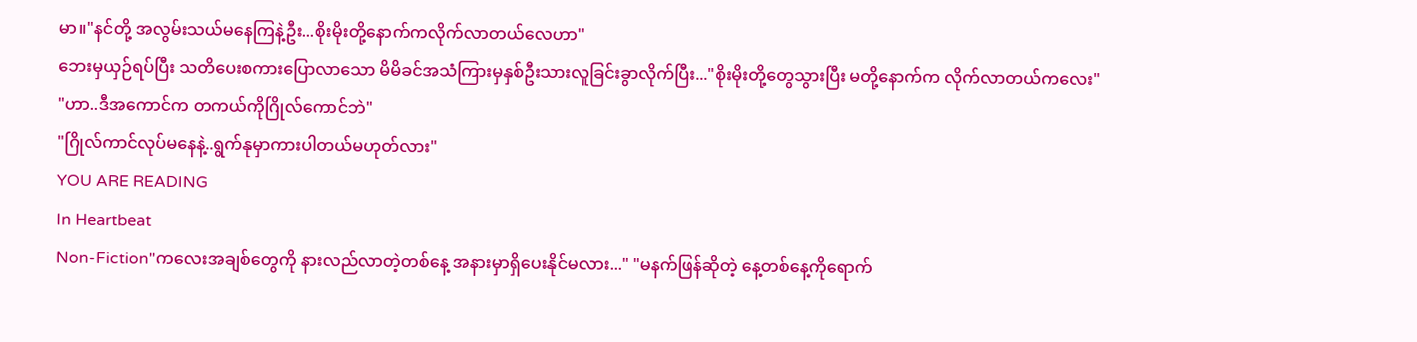မာ။"နင်တို့ အလွမ်းသယ်မနေကြနဲ့ဦး...စိုးမိုးတို့နောက်ကလိုက်လာတယ်လေဟာ"
ဘေးမှယှဉ်ရပ်ပြီး သတိပေးစကားပြောလာသော မိမိခင်အသံကြားမှနှစ်ဦးသားလူခြင်းခွာလိုက်ပြီး..."စိုးမိုးတို့တွေသွားပြီး မတို့နောက်က လိုက်လာတယ်ကလေး"
"ဟာ..ဒီအကောင်က တကယ်ကိုဂြိုလ်ကောင်ဘဲ"
"ဂြိုလ်ကာင်လုပ်မနေနဲ့..ရွက်နုမှာကားပါတယ်မဟုတ်လား"
YOU ARE READING
In Heartbeat
Non-Fiction"ကလေးအချစ်တွေကို နားလည်လာတဲ့တစ်နေ့ အနားမှာရှိပေးနိုင်မလား..." "မနက်ဖြန်ဆိုတဲ့ နေ့တစ်နေ့ကိုရောက်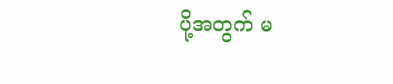ပို့အတွက် မ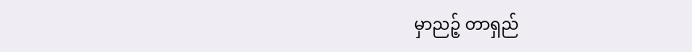မှာညဉ့် တာရှည်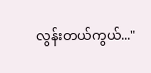လွန်းတယ်ကွယ်..."